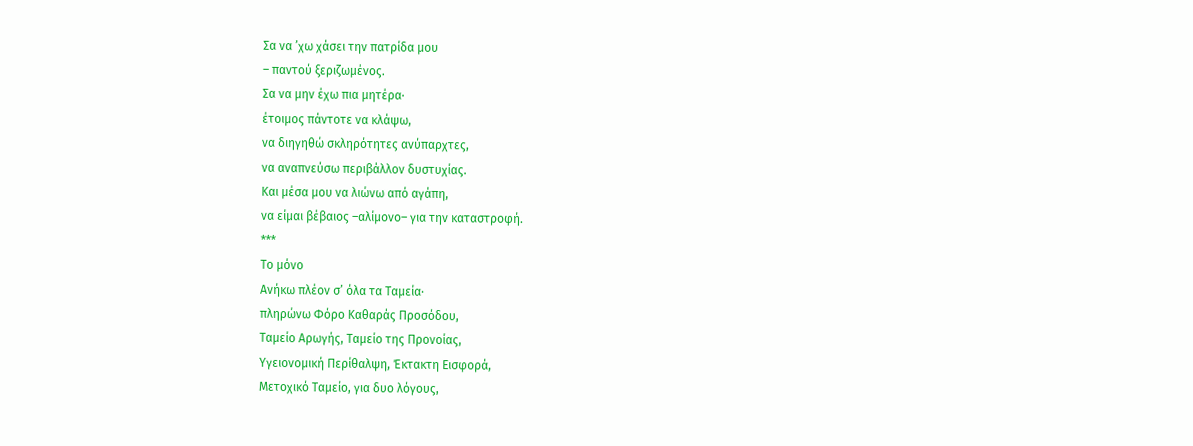Σα να ’χω χάσει την πατρίδα μου
– παντού ξεριζωμένος.
Σα να μην έχω πια μητέρα∙
έτοιμος πάντοτε να κλάψω,
να διηγηθώ σκληρότητες ανύπαρχτες,
να αναπνεύσω περιβάλλον δυστυχίας.
Και μέσα μου να λιώνω από αγάπη,
να είμαι βέβαιος –αλίμονο– για την καταστροφή.
***
Το μόνο
Ανήκω πλέον σ’ όλα τα Ταμεία∙
πληρώνω Φόρο Καθαράς Προσόδου,
Ταμείο Αρωγής, Ταμείο της Προνοίας,
Υγειονομική Περίθαλψη, Έκτακτη Εισφορά,
Μετοχικό Ταμείο, για δυο λόγους,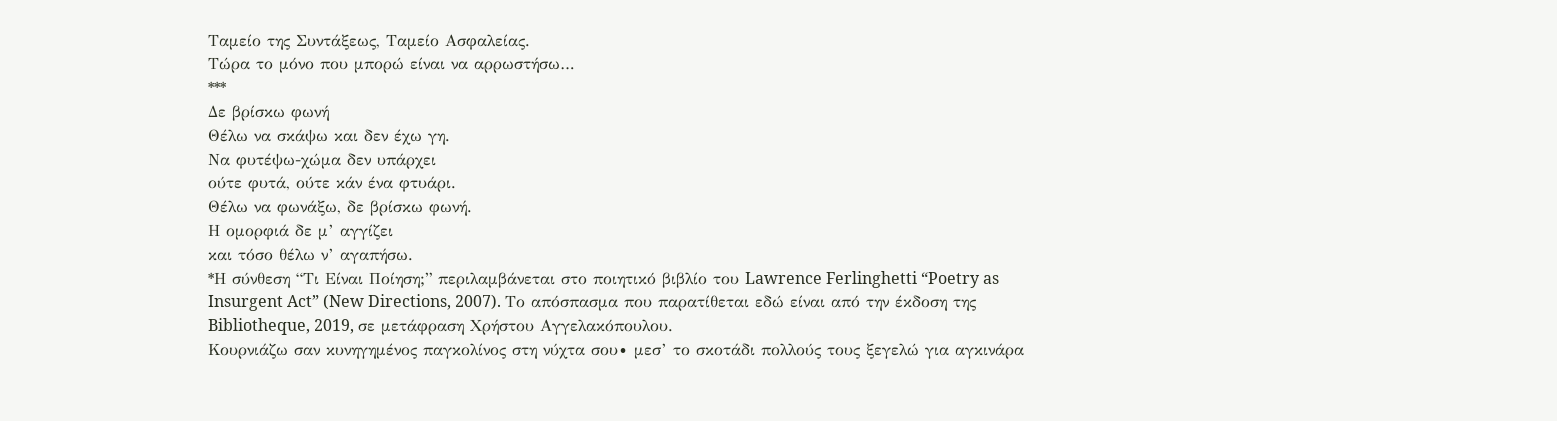Ταμείο της Συντάξεως, Ταμείο Ασφαλείας.
Τώρα το μόνο που μπορώ είναι να αρρωστήσω…
***
Δε βρίσκω φωνή
Θέλω να σκάψω και δεν έχω γη.
Να φυτέψω-χώμα δεν υπάρχει
ούτε φυτά, ούτε κάν ένα φτυάρι.
Θέλω να φωνάξω, δε βρίσκω φωνή.
Η ομορφιά δε μ’ αγγίζει
και τόσο θέλω ν’ αγαπήσω.
*Η σύνθεση “Τι Είναι Ποίηση;” περιλαμβάνεται στο ποιητικό βιβλίο του Lawrence Ferlinghetti “Poetry as Insurgent Act” (New Directions, 2007). Το απόσπασμα που παρατίθεται εδώ είναι από την έκδοση της Bibliotheque, 2019, σε μετάφραση Χρήστου Αγγελακόπουλου.
Κουρνιάζω σαν κυνηγημένος παγκολίνος στη νύχτα σου∙ μεσ’ το σκοτάδι πολλούς τους ξεγελώ για αγκινάρα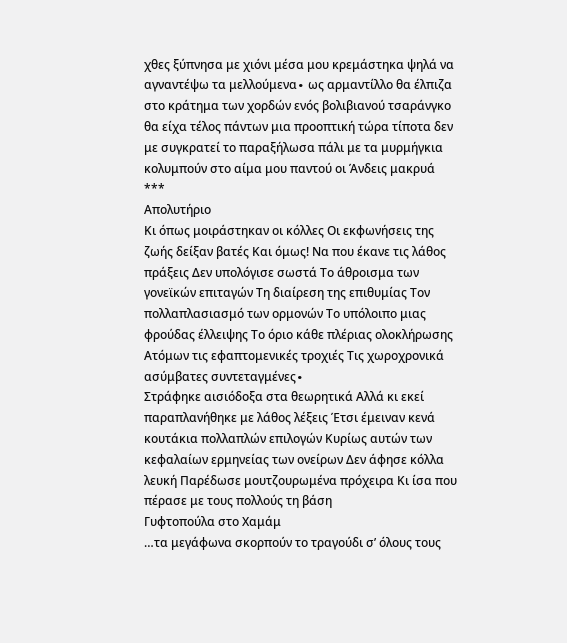χθες ξύπνησα με χιόνι μέσα μου κρεμάστηκα ψηλά να αγναντέψω τα μελλούμενα∙ ως αρμαντίλλο θα έλπιζα στο κράτημα των χορδών ενός βολιβιανού τσαράνγκο θα είχα τέλος πάντων μια προοπτική τώρα τίποτα δεν με συγκρατεί το παραξήλωσα πάλι με τα μυρμήγκια κολυμπούν στο αίμα μου παντού οι Άνδεις μακρυά
***
Απολυτήριο
Κι όπως μοιράστηκαν οι κόλλες Οι εκφωνήσεις της ζωής δείξαν βατές Και όμως! Να που έκανε τις λάθος πράξεις Δεν υπολόγισε σωστά Το άθροισμα των γονεϊκών επιταγών Τη διαίρεση της επιθυμίας Τον πολλαπλασιασμό των ορμονών Το υπόλοιπο μιας φρούδας έλλειψης Το όριο κάθε πλέριας ολοκλήρωσης Ατόμων τις εφαπτομενικές τροχιές Τις χωροχρονικά ασύμβατες συντεταγμένες∙
Στράφηκε αισιόδοξα στα θεωρητικά Αλλά κι εκεί παραπλανήθηκε με λάθος λέξεις Έτσι έμειναν κενά κουτάκια πολλαπλών επιλογών Κυρίως αυτών των κεφαλαίων ερμηνείας των ονείρων Δεν άφησε κόλλα λευκή Παρέδωσε μουτζουρωμένα πρόχειρα Κι ίσα που πέρασε με τους πολλούς τη βάση
Γυφτοπούλα στο Χαμάμ
…τα μεγάφωνα σκορπούν το τραγούδι σ’ όλους τους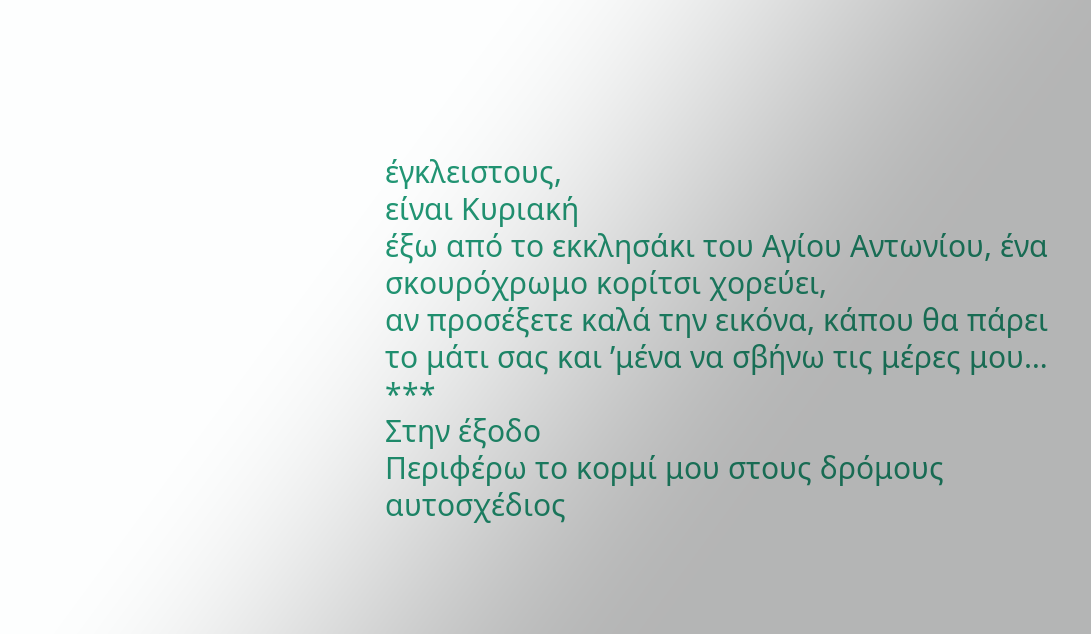έγκλειστους,
είναι Κυριακή
έξω από το εκκλησάκι του Αγίου Αντωνίου, ένα σκουρόχρωμο κορίτσι χορεύει,
αν προσέξετε καλά την εικόνα, κάπου θα πάρει το μάτι σας και ’μένα να σβήνω τις μέρες μου…
***
Στην έξοδο
Περιφέρω το κορμί μου στους δρόμους
αυτοσχέδιος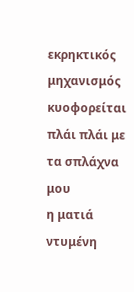εκρηκτικός μηχανισμός
κυοφορείται πλάι πλάι με τα σπλάχνα μου
η ματιά ντυμένη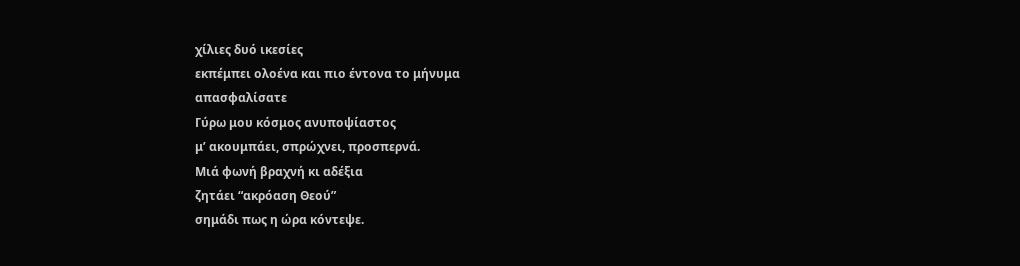χίλιες δυό ικεσίες
εκπέμπει ολοένα και πιο έντονα το μήνυμα
απασφαλίσατε
Γύρω μου κόσμος ανυποψίαστος
μ’ ακουμπάει, σπρώχνει, προσπερνά.
Μιά φωνή βραχνή κι αδέξια
ζητάει “ακρόαση Θεού”
σημάδι πως η ώρα κόντεψε.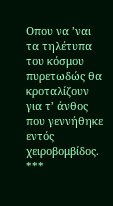Οπου να ’ναι τα τηλέτυπα του κόσμου
πυρετωδώς θα κροταλίζουν
για τ’ άνθος που γεννήθηκε
εντός χειροβομβίδος.
***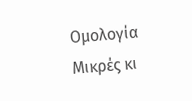Ομολογία
Μικρές κι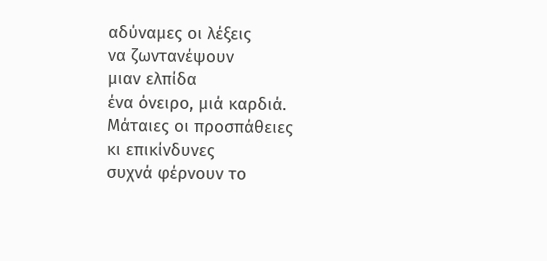αδύναμες οι λέξεις
να ζωντανέψουν
μιαν ελπίδα
ένα όνειρο, μιά καρδιά.
Μάταιες οι προσπάθειες
κι επικίνδυνες
συχνά φέρνουν το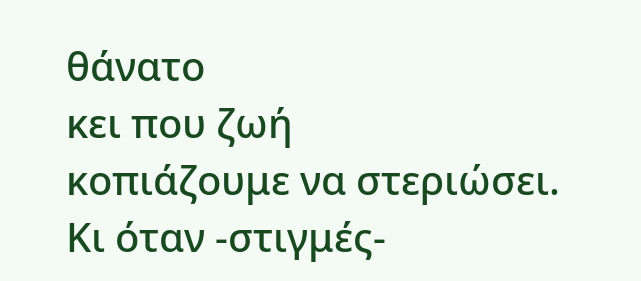θάνατο
κει που ζωή
κοπιάζουμε να στεριώσει.
Κι όταν -στιγμές-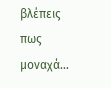βλέπεις πως μοναχά…